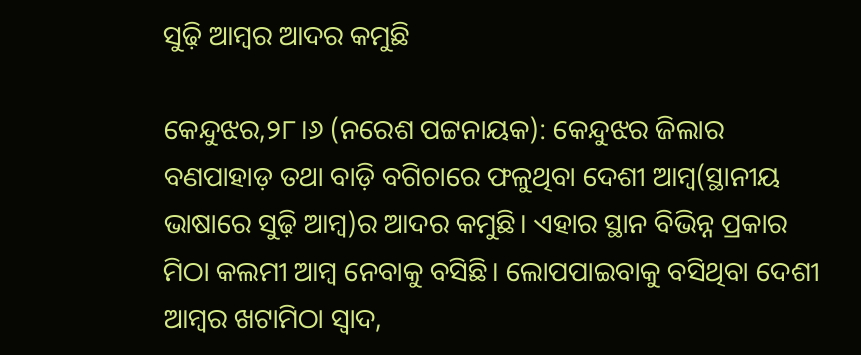ସୁଢ଼ି ଆମ୍ବର ଆଦର କମୁଛି

କେନ୍ଦୁଝର,୨୮।୬ (ନରେଶ ପଟ୍ଟନାୟକ): କେନ୍ଦୁଝର ଜିଲାର ବଣପାହାଡ଼ ତଥା ବାଡ଼ି ବଗିଚାରେ ଫଳୁଥିବା ଦେଶୀ ଆମ୍ବ(ସ୍ଥାନୀୟ ଭାଷାରେ ସୁଢ଼ି ଆମ୍ବ)ର ଆଦର କମୁଛି। ଏହାର ସ୍ଥାନ ବିଭିନ୍ନ ପ୍ରକାର ମିଠା କଲମୀ ଆମ୍ବ ନେବାକୁ ବସିଛି। ଲୋପପାଇବାକୁ ବସିଥିବା ଦେଶୀ ଆମ୍ବର ଖଟାମିଠା ସ୍ବାଦ,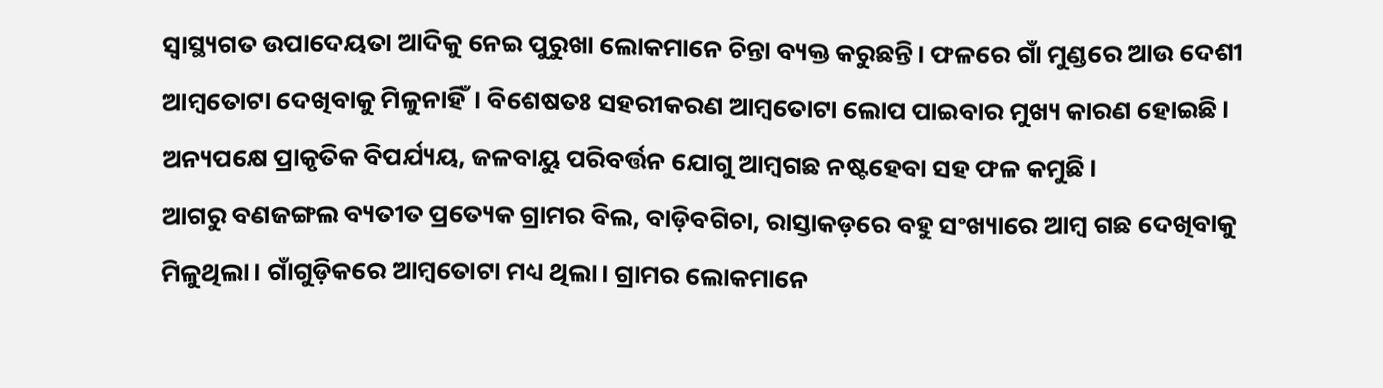ସ୍ବାସ୍ଥ୍ୟଗତ ଉପାଦେୟତା ଆଦିକୁ ନେଇ ପୁରୁଖା ଲୋକମାନେ ଚିନ୍ତା ବ୍ୟକ୍ତ କରୁଛନ୍ତି। ଫଳରେ ଗାଁ ମୁଣ୍ଡରେ ଆଉ ଦେଶୀ ଆମ୍ବତୋଟା ଦେଖିବାକୁ ମିଳୁନାହିଁ। ବିଶେଷତଃ ସହରୀକରଣ ଆମ୍ବତୋଟା ଲୋପ ପାଇବାର ମୁଖ୍ୟ କାରଣ ହୋଇଛି। ଅନ୍ୟପକ୍ଷେ ପ୍ରାକୃତିକ ବିପର୍ଯ୍ୟୟ, ଜଳବାୟୁ ପରିବର୍ତ୍ତନ ଯୋଗୁ ଆମ୍ବଗଛ ନଷ୍ଟହେବା ସହ ଫଳ କମୁଛି।
ଆଗରୁ ବଣଜଙ୍ଗଲ ବ୍ୟତୀତ ପ୍ରତ୍ୟେକ ଗ୍ରାମର ବିଲ, ବାଡ଼ିବଗିଚା, ରାସ୍ତାକଡ଼ରେ ବହୁ ସଂଖ୍ୟାରେ ଆମ୍ବ ଗଛ ଦେଖିବାକୁ ମିଳୁଥିଲା। ଗାଁଗୁଡ଼ିକରେ ଆମ୍ବତୋଟା ମଧ୍ୟ ଥିଲା। ଗ୍ରାମର ଲୋକମାନେ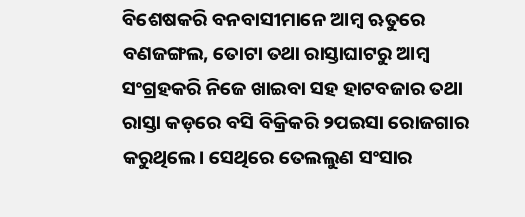ବିଶେଷକରି ବନବାସୀମାନେ ଆମ୍ବ ଋତୁରେ ବଣଜଙ୍ଗଲ, ତୋଟା ତଥା ରାସ୍ତାଘାଟରୁ ଆମ୍ବ ସଂଗ୍ରହକରି ନିଜେ ଖାଇବା ସହ ହାଟବଜାର ତଥା ରାସ୍ତା କଡ଼ରେ ବସି ବିକ୍ରିକରି ୨ପଇସା ରୋଜଗାର କରୁଥିଲେ। ସେଥିରେ ତେଲଲୁଣ ସଂସାର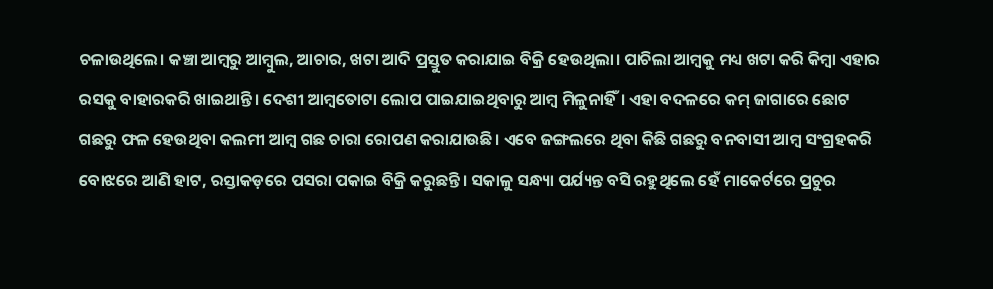ଚଳାଉଥିଲେ। କଞ୍ଚା ଆମ୍ବରୁ ଆମ୍ବୁଲ, ଆଚାର, ଖଟା ଆଦି ପ୍ରସ୍ତୁତ କରାଯାଇ ବିକ୍ରି ହେଉଥିଲା। ପାଚିଲା ଆମ୍ବକୁ ମଧ୍ୟ ଖଟା କରି କିମ୍ବା ଏହାର ରସକୁ ବାହାରକରି ଖାଇଥାନ୍ତି। ଦେଶୀ ଆମ୍ବତୋଟା ଲୋପ ପାଇଯାଇଥିବାରୁ ଆମ୍ବ ମିଳୁନାହିଁ। ଏହା ବଦଳରେ କମ୍‌ ଜାଗାରେ ଛୋଟ ଗଛରୁ ଫଳ ହେଉଥିବା କଲମୀ ଆମ୍ବ ଗଛ ଚାରା ରୋପଣ କରାଯାଉଛି। ଏବେ ଜଙ୍ଗଲରେ ଥିବା କିଛି ଗଛରୁ ବନବାସୀ ଆମ୍ବ ସଂଗ୍ରହକରି ବୋଝରେ ଆଣି ହାଟ, ରସ୍ତାକଡ଼ରେ ପସରା ପକାଇ ବିକ୍ରି କରୁଛନ୍ତି। ସକାଳୁ ସନ୍ଧ୍ୟା ପର୍ଯ୍ୟନ୍ତ ବସି ରହୁଥିଲେ ହେଁ ମାକେର୍ଟରେ ପ୍ରଚୁର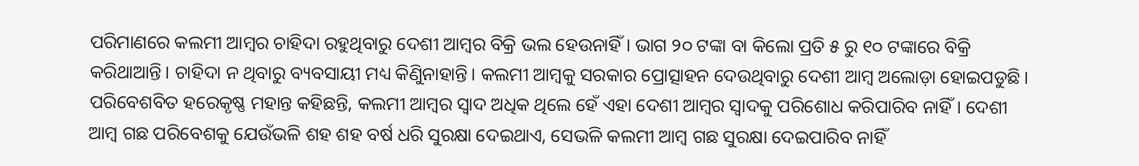ପରିମାଣରେ କଲମୀ ଆମ୍ବର ଚାହିଦା ରହୁଥିବାରୁ ଦେଶୀ ଆମ୍ବର ବିକ୍ରି ଭଲ ହେଉନାହିଁ। ଭାଗ ୨୦ ଟଙ୍କା ବା କିଲୋ ପ୍ରତି ୫ ରୁ ୧୦ ଟଙ୍କାରେ ବିକ୍ରି କରିଥାଆନ୍ତି। ଚାହିଦା ନ ଥିବାରୁ ବ୍ୟବସାୟୀ ମଧ୍ୟ କିଣୁିନାହାନ୍ତି। କଲମୀ ଆମ୍ବକୁ ସରକାର ପ୍ରୋତ୍ସାହନ ଦେଉଥିବାରୁ ଦେଶୀ ଆମ୍ବ ଅଲୋଡ଼ା ହୋଇପଡୁଛି।
ପରିବେଶବିତ ହରେକୃଷ୍ଣ ମହାନ୍ତ କହିଛନ୍ତି, କଲମୀ ଆମ୍ବର ସ୍ବାଦ ଅଧିକ ଥିଲେ ହେଁ ଏହା ଦେଶୀ ଆମ୍ବର ସ୍ବାଦକୁ ପରିଶୋଧ କରିପାରିବ ନାହିଁ। ଦେଶୀ ଆମ୍ବ ଗଛ ପରିବେଶକୁ ଯେଉଁଭଳି ଶହ ଶହ ବର୍ଷ ଧରି ସୁରକ୍ଷା ଦେଇଥାଏ, ସେଭଳି କଲମୀ ଆମ୍ବ ଗଛ ସୁରକ୍ଷା ଦେଇପାରିବ ନାହିଁ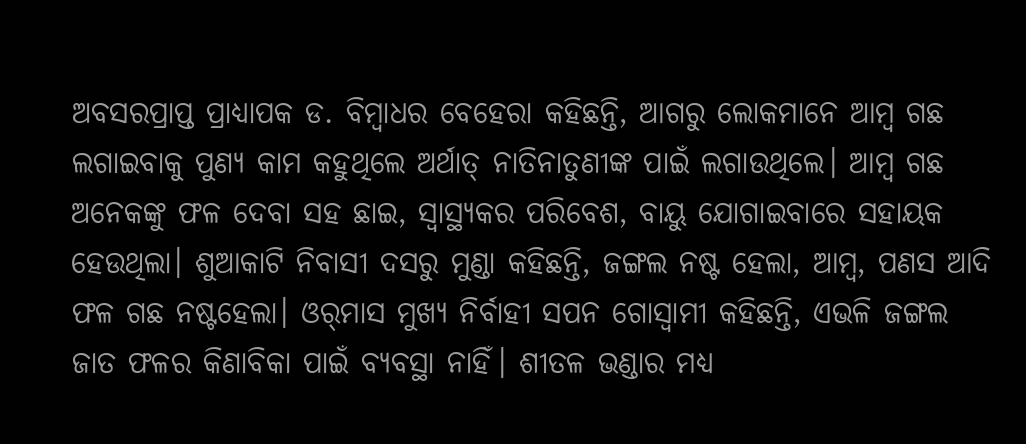ଅବସରପ୍ରାପ୍ତ ପ୍ରାଧ୍ୟାପକ ଡ. ବିମ୍ବାଧର ବେହେରା କହିଛନ୍ତି, ଆଗରୁ ଲୋକମାନେ ଆମ୍ବ ଗଛ ଲଗାଇବାକୁ ପୁଣ୍ୟ କାମ କହୁଥିଲେ ଅର୍ଥାତ୍‌ ନାତିନାତୁଣୀଙ୍କ ପାଇଁ ଲଗାଉଥିଲେ। ଆମ୍ବ ଗଛ ଅନେକଙ୍କୁ ଫଳ ଦେବା ସହ ଛାଇ, ସ୍ବାସ୍ଥ୍ୟକର ପରିବେଶ, ବାୟୁ ଯୋଗାଇବାରେ ସହାୟକ ହେଉଥିଲା। ଶୁଆକାଟି ନିବାସୀ ଦସରୁ ମୁଣ୍ଡା କହିଛନ୍ତି, ଜଙ୍ଗଲ ନଷ୍ଟ ହେଲା, ଆମ୍ବ, ପଣସ ଆଦି ଫଳ ଗଛ ନଷ୍ଟହେଲା। ଓର୍‌ମାସ ମୁଖ୍ୟ ନିର୍ବାହୀ ସପନ ଗୋସ୍ବାମୀ କହିଛନ୍ତି, ଏଭଳି ଜଙ୍ଗଲ ଜାତ ଫଳର କିଣାବିକା ପାଇଁ ବ୍ୟବସ୍ଥା ନାହିଁ। ଶୀତଳ ଭଣ୍ଡାର ମଧ୍ୟ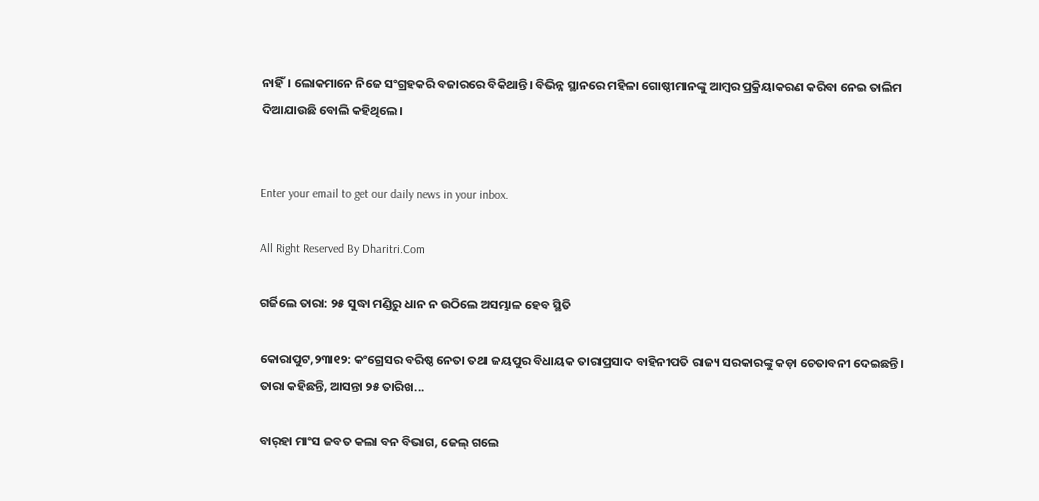ନାହିଁ। ଲୋକମାନେ ନିଜେ ସଂଗ୍ରହକରି ବଜାରରେ ବିକିଥାନ୍ତି। ବିଭିନ୍ନ ସ୍ଥାନରେ ମହିଳା ଗୋଷ୍ଠୀମାନଙ୍କୁ ଆମ୍ବର ପ୍ରକ୍ରିୟାକରଣ କରିବା ନେଇ ତାଲିମ ଦିଆଯାଉଛି ବୋଲି କହିଥିଲେ।


Enter your email to get our daily news in your inbox.

All Right Reserved By Dharitri.Com

ଗର୍ଜିଲେ ତାରା: ୨୫ ସୁଦ୍ଧା ମଣ୍ଡିରୁ ଧାନ ନ ଉଠିଲେ ଅସମ୍ଭାଳ ହେବ ସ୍ଥିତି

କୋରାପୁଟ,୨୩ା୧୨: କଂଗ୍ରେସର ବରିଷ୍ଠ ନେତା ତଥା ଜୟପୁର ବିଧାୟକ ତାରାପ୍ରସାଦ ବାହିନୀପତି ରାଜ୍ୟ ସରକାରଙ୍କୁ କଡ଼ା ଚେତାବନୀ ଦେଇଛନ୍ତି। ତାରା କହିଛନ୍ତି, ଆସନ୍ତା ୨୫ ତାରିଖ...

ବାର୍‌ହା ମାଂସ ଜବତ କଲା ବନ ବିଭାଗ, ଜେଲ୍‌ ଗଲେ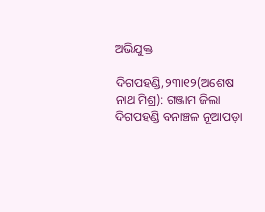ଅଭିଯୁକ୍ତ

ଦିଗପହଣ୍ଡି,୨୩ା୧୨(ଅଶେଷ ନାଥ ମିଶ୍ର): ଗଞ୍ଜାମ ଜିଲା ଦିଗପହଣ୍ଡି ବନାଞ୍ଚଳ ନୂଆପଡ଼ା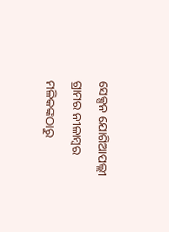ସେକ୍ସନ ଯୋଗିଆପଲ୍ଲୀ ଗ୍ରାମର ନୀଳାମ୍ବର ମଳିକଙ୍କଠାରୁ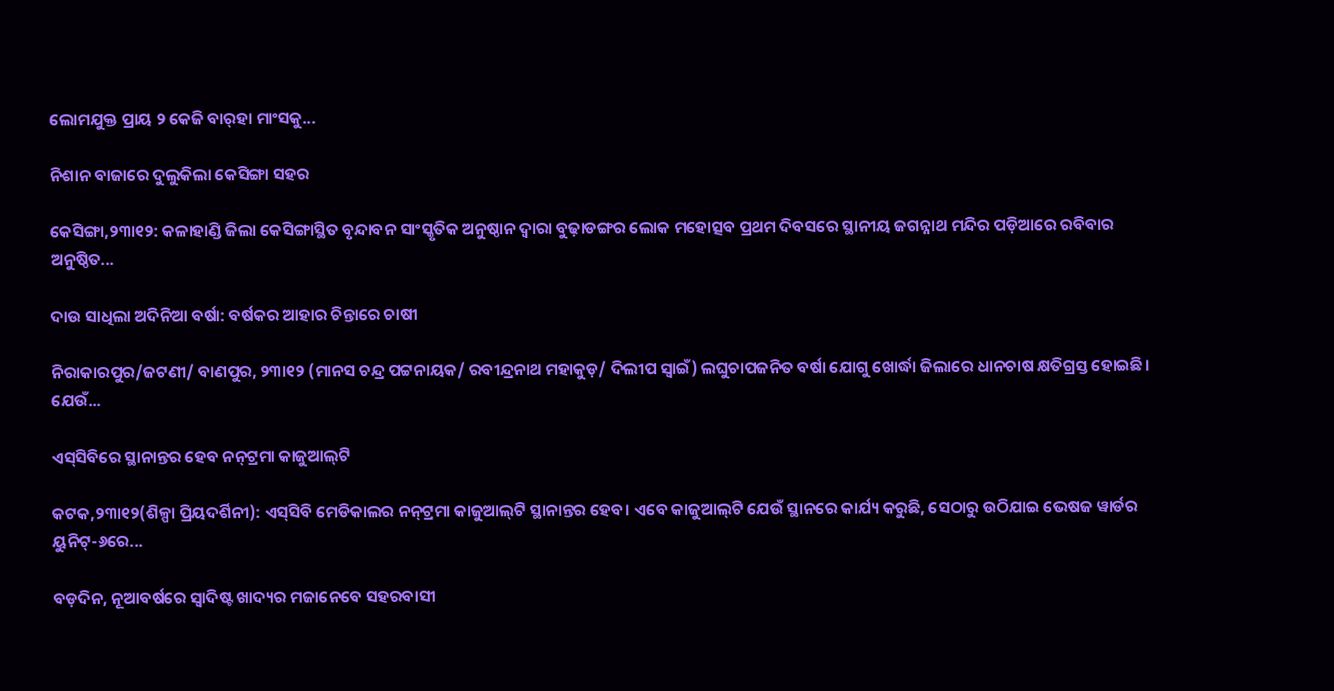ଲୋମଯୁକ୍ତ ପ୍ରାୟ ୨ କେଜି ବାର୍‌ହା ମାଂସକୁ...

ନିଶାନ ବାଜାରେ ଦୁଲୁକିଲା କେସିଙ୍ଗା ସହର

କେସିଙ୍ଗା,୨୩ା୧୨: କଳାହାଣ୍ଡି ଜିଲା କେସିଙ୍ଗାସ୍ଥିତ ବୃନ୍ଦାବନ ସାଂସ୍କୃତିକ ଅନୁଷ୍ଠାନ ଦ୍ୱାରା ବୁଢ଼ାଡଙ୍ଗର ଲୋକ ମହୋତ୍ସବ ପ୍ରଥମ ଦିବସରେ ସ୍ଥାନୀୟ ଜଗନ୍ନାଥ ମନ୍ଦିର ପଡ଼ିଆରେ ରବିବାର ଅନୁଷ୍ଠିତ...

ଦାଉ ସାଧିଲା ଅଦିନିଆ ବର୍ଷା: ବର୍ଷକର ଆହାର ଚିନ୍ତାରେ ଚାଷୀ

ନିରାକାରପୁର/ଜଟଣୀ/ ବାଣପୁର, ୨୩ା୧୨ (ମାନସ ଚନ୍ଦ୍ର ପଟ୍ଟନାୟକ/ ରବୀନ୍ଦ୍ରନାଥ ମହାକୁଡ଼/ ଦିଲୀପ ସ୍ବାଇଁ) ଲଘୁଚାପଜନିତ ବର୍ଷା ଯୋଗୁ ଖୋର୍ଦ୍ଧା ଜିଲାରେ ଧାନଚାଷ କ୍ଷତିଗ୍ରସ୍ତ ହୋଇଛି। ଯେଉଁ...

ଏସ୍‌ସିବିରେ ସ୍ଥାନାନ୍ତର ହେବ ନନ୍‌ଟ୍ରମା କାଜୁଆଲ୍‌ଟି

କଟକ,୨୩ା୧୨(ଶିଳ୍ପା ପ୍ରିୟଦର୍ଶିନୀ): ଏସ୍‌ସିବି ମେଡିକାଲର ନନ୍‌ଟ୍ରମା କାଜୁଆଲ୍‌ଟି ସ୍ଥାନାନ୍ତର ହେବ। ଏବେ କାଜୁଆଲ୍‌ଟି ଯେଉଁ ସ୍ଥାନରେ କାର୍ଯ୍ୟ କରୁଛି, ସେଠାରୁ ଉଠିଯାଇ ଭେଷଜ ୱାର୍ଡର ୟୁନିଟ୍‌-୬ରେ...

ବଡ଼ଦିନ, ନୂଆବର୍ଷରେ ସ୍ବାଦିଷ୍ଟ ଖାଦ୍ୟର ମଜାନେବେ ସହରବାସୀ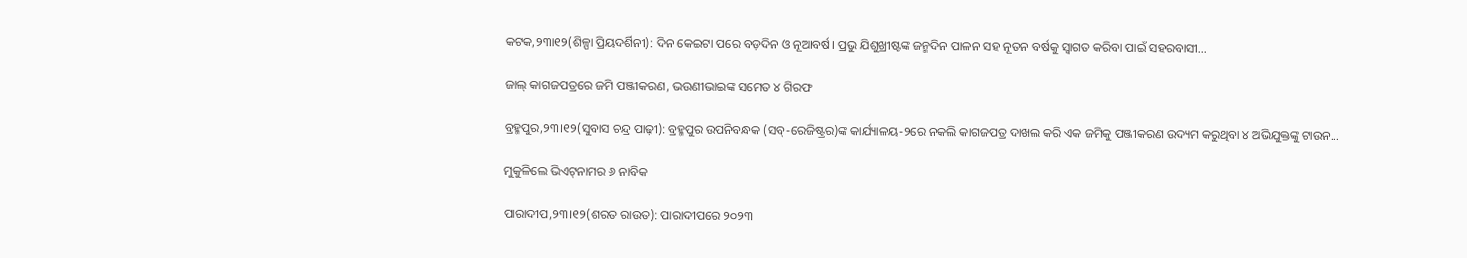କଟକ,୨୩ା୧୨(ଶିଳ୍ପା ପ୍ରିୟଦର୍ଶିନୀ): ଦିନ କେଇଟା ପରେ ବଡ଼ଦିନ ଓ ନୂଆବର୍ଷ। ପ୍ରଭୁ ଯିଶୁଖ୍ରୀଷ୍ଟଙ୍କ ଜନ୍ମଦିନ ପାଳନ ସହ ନୂତନ ବର୍ଷକୁ ସ୍ବାଗତ କରିବା ପାଇଁ ସହରବାସୀ...

ଜାଲ୍‌ କାଗଜପତ୍ରରେ ଜମି ପଞ୍ଜୀକରଣ, ଭଉଣୀଭାଇଙ୍କ ସମେତ ୪ ଗିରଫ

ବ୍ରହ୍ମପୁର,୨୩।୧୨(ସୁବାସ ଚନ୍ଦ୍ର ପାଢ଼ୀ): ବ୍ରହ୍ମପୁର ଉପନିବନ୍ଧକ (ସବ୍‌-ରେଜିଷ୍ଟ୍ରର)ଙ୍କ କାର୍ଯ୍ୟାଳୟ-୨ରେ ନକଲି କାଗଜପତ୍ର ଦାଖଲ କରି ଏକ ଜମିକୁ ପଞ୍ଜୀକରଣ ଉଦ୍ୟମ କରୁଥିବା ୪ ଅଭିଯୁକ୍ତଙ୍କୁ ଟାଉନ...

ମୁକୁଳିଲେ ଭିଏଟ୍‌ନାମର ୬ ନାବିକ

ପାରାଦୀପ,୨୩।୧୨(ଶରତ ରାଉତ): ପାରାଦୀପରେ ୨୦୨୩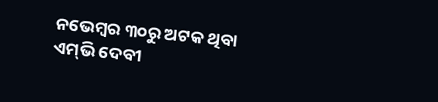ନଭେମ୍ବର ୩୦ରୁ ଅଟକ ଥିବା ଏମ୍‌ଭି ଦେବୀ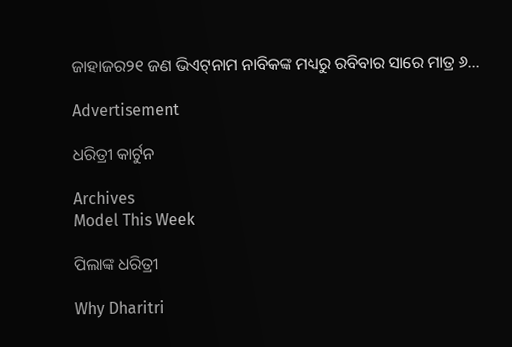ଜାହାଜର୨୧ ଜଣ ଭିଏଟ୍‌ନାମ ନାବିକଙ୍କ ମଧ୍ୟରୁ ରବିବାର ସାରେ ମାତ୍ର ୬...

Advertisement

ଧରିତ୍ରୀ କାର୍ଟୁନ

Archives
Model This Week

ପିଲାଙ୍କ ଧରିତ୍ରୀ

Why Dharitri